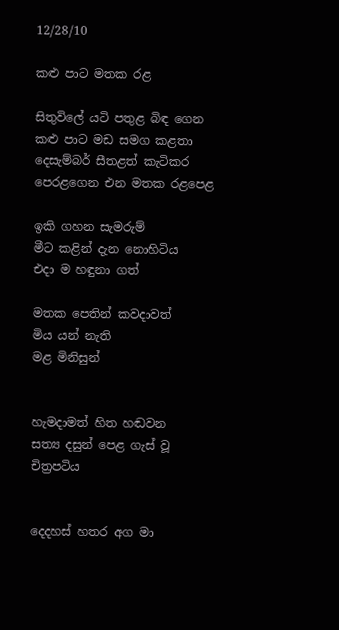12/28/10

කළු පාට මතක රළ

සිතුවිලේ යටි පතුළ බිඳ ගෙන
කළු පාට මඩ සමග කළතා
දෙසැම්බර් සීතළත් කැටිකර
පෙරළගෙන එන මතක රළපෙළ

ඉකි ගහන සැමරුම්
මීට කළින් දැන නොහිටිය
එදා ම හඳුනා ගත්

මතක පෙතින් කවදාවත්
මිය යන් නැති
මළ මිනිසුන්


හැමදාමත් හිත හඬවන
සත්‍ය දසුන් පෙළ ගැස් වූ
චිත්‍රපටිය


දෙදහස් හතර අග මා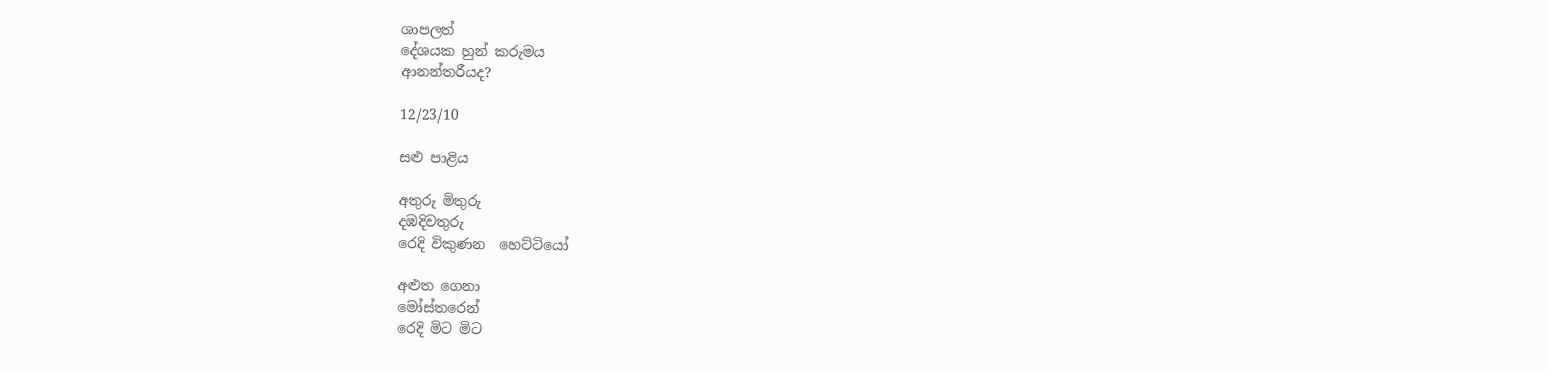ශාපලත්
දේශයක හුන් කරුමය
ආනන්තරීයද?

12/23/10

සළු පාළිය

අතුරු මිතුරු
දඹදිවතුරු
රෙදි විකුණන  හෙට්ටියෝ

අළුත ගෙනා
මෝස්තරෙන්
රෙදි මිට මිට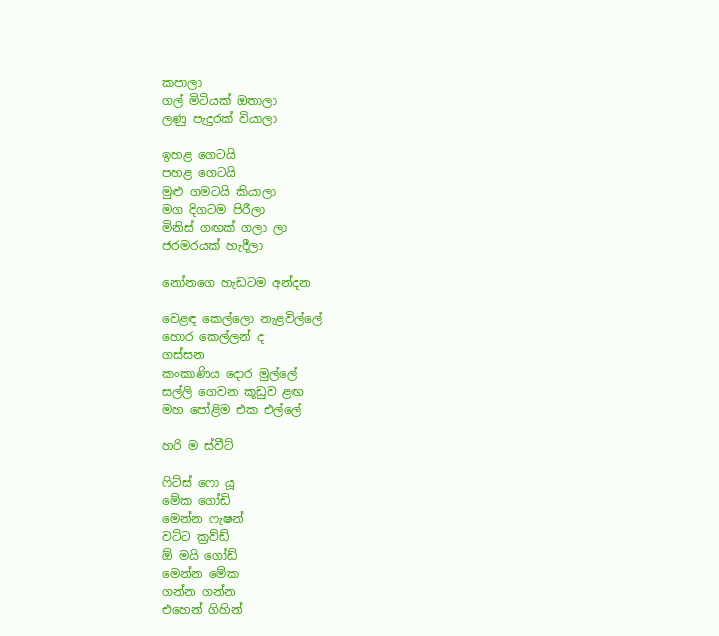කපාලා
ගල් මිටියක් ඔතාලා
ලණු පැදුරක් වියාලා

ඉහළ ගෙටයි
පහළ ගෙටයි
මුළු ගමටයි කියාලා
මග දිගටම පිරීලා
මිනිස් ගඟක් ගලා ලා
ජරමරයක් හැදීලා

නෝනගෙ හැඩටම අන්දන

වෙළඳ කෙල්ලො නැළවිල්ලේ
හොර කෙල්ලන් ද
ගස්සන
කංකාණිය දොර මුල්ලේ
සල්ලි ගෙවන කූඩුව ළඟ
මහ පෝළිම එක එල්ලේ

හරි ම ස්වීට්

ෆිට්ස් ෆො යූ
මේක ගෝඩි
මෙන්න ෆැෂන්
වට්ට ක්‍රව්ඩ්
ඕ මයි ගෝඩ්
මෙන්න මේක
ගන්න ගන්න
එහෙන් ගිහින්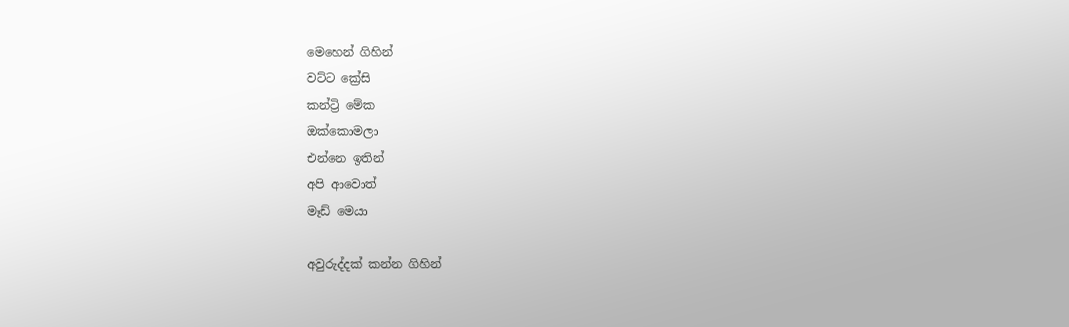මෙහෙන් ගිහින්
වට්ට ක්‍රේසි
කන්ට්‍රි මේක
ඔක්කොමලා
එන්නෙ ඉතින්
අපි ආවොත්
මෑඩ් මෙයා

අවුරුද්දක් කන්න ගිහින්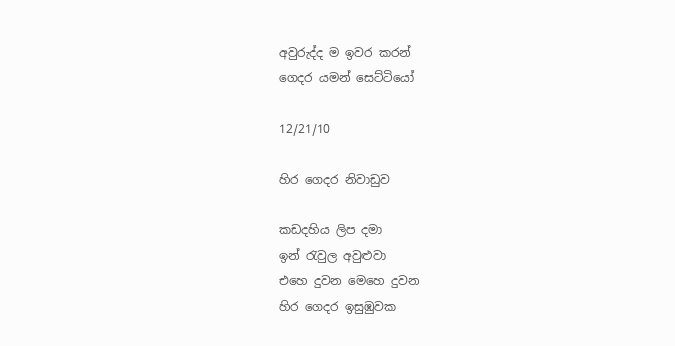අවුරුද්ද ම ඉවර කරන්
ගෙදර යමන් සෙට්ටියෝ

12/21/10

හිර ගෙදර නිවාඩුව

කඩදහිය ලිප දමා
ඉන් රැවුල අවුළුවා
එහෙ දුවන මෙහෙ දුවන
හිර ගෙදර ඉසුඹුවක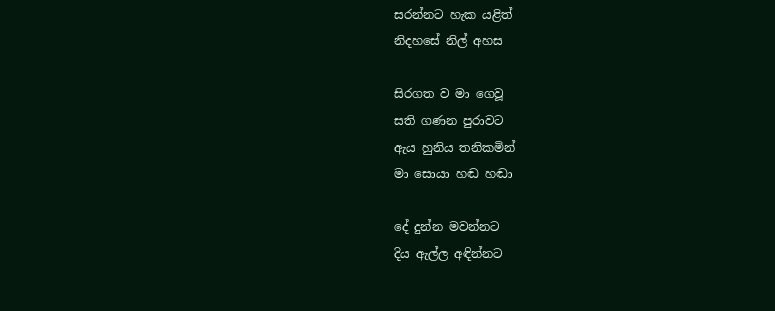සරන්නට හැක යළිත්
නිදහසේ නිල් අහස

සිරගත ව මා ගෙවූ
සති ගණන පුරාවට
ඇය හුනිය තනිකමින්
මා සොයා හඬ හඬා

දේ දුන්න මවන්නට
දිය ඇල්ල අඳින්නට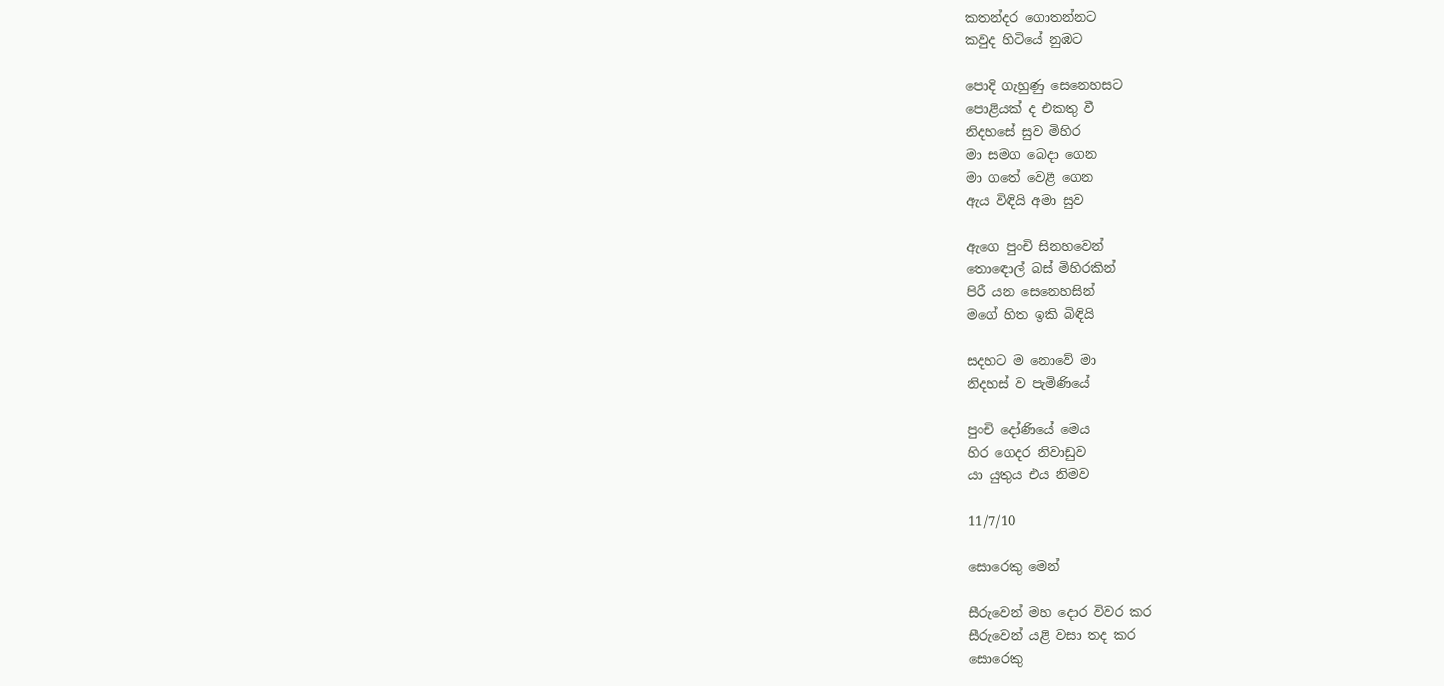කතන්දර ගොතන්නට
කවුද හිටියේ නුඹට

පොදි ගැහුණු සෙනෙහසට
පොළියක් ද එකතු වී
නිදහසේ සුව මිහිර
මා සමග බෙදා ගෙන
මා ගතේ වෙළී ගෙන
ඇය විඳියි අමා සුව

ඇගෙ පුංචි සිනහවෙන්
තොඳොල් බස් මිහිරකින්
පිරී යන සෙනෙහසින්
මගේ හිත ඉකි බිඳියි

සදහට ම නොවේ මා
නිදහස් ව පැමිණියේ

පුංචි දෝණියේ මෙය
හිර ගෙදර නිවාඩුව
යා යුතුය එය නිමව

11/7/10

සොරෙකු මෙන්

සීරුවෙන් මහ දොර විවර කර
සීරුවෙන් යළි වසා තද කර
සොරෙකු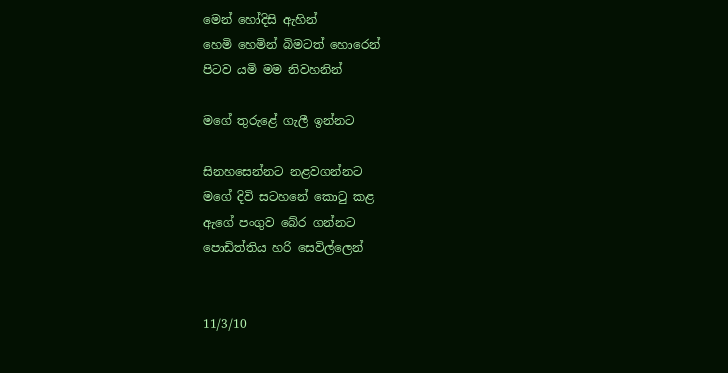මෙන් හෝදිසි ඇහින්
හෙමි හෙමින් බිමටත් හොරෙන්
පිටව යමි මම නිවහනින්

මගේ තුරුළේ ගැලී ඉන්නට

සිනහසෙන්නට නළවගන්නට
මගේ දිවි සටහනේ කොටු කළ
ඇගේ පංගුව බේර ගන්නට
පොඩිත්තිය හරි සෙවිල්ලෙන්


11/3/10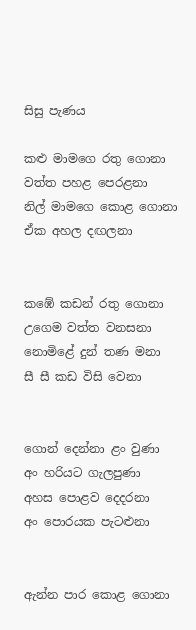සිසු පැණය

කළු මාමගෙ රතු ගොනා
වත්ත පහළ පෙරළනා
නිල් මාමගෙ කොළ ගොනා
ඒක අහල දඟලනා


කඹේ කඩන් රතු ගොනා
උගෙම වත්ත වනසනා
නොමිළේ දුන් තණ මනා
සී සී කඩ විසි වෙනා


ගොන් දෙන්නා ළං වුණා
අං හරියට ගැලපුණා
අහස පොළව දෙදරනා
අං පොරයක පැටළුනා


ඇන්න පාර කොළ ගොනා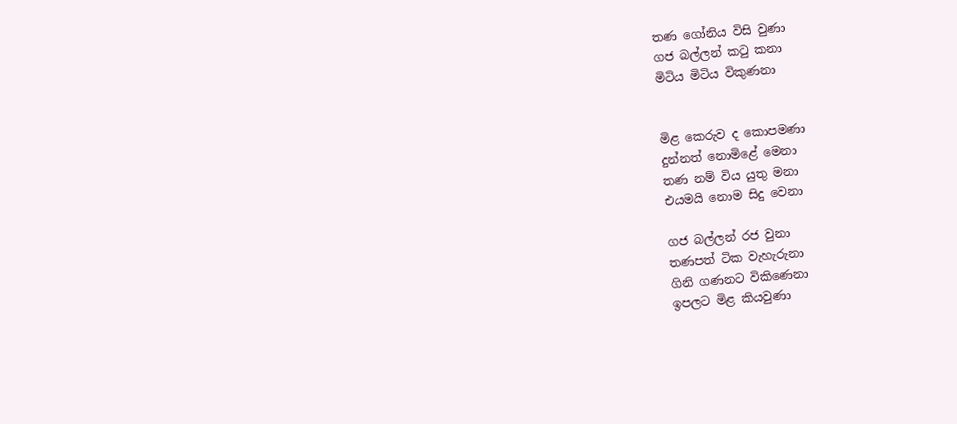තණ ගෝනිය විසි වුණා
ගජ බල්ලන් කටු කනා
මිටිය මිටිය විකුණනා


මිළ කෙරුව ද කොපමණා
දුන්නත් නොමිළේ මෙනා
තණ නම් විය යුතු මනා
එයමයි නොම සිදු වෙනා

ගජ බල්ලන් රජ වුනා
තණපත් ටික වැහැරුනා
ගිනි ගණනට විකිණෙනා
ඉපලට මිළ කියවුණා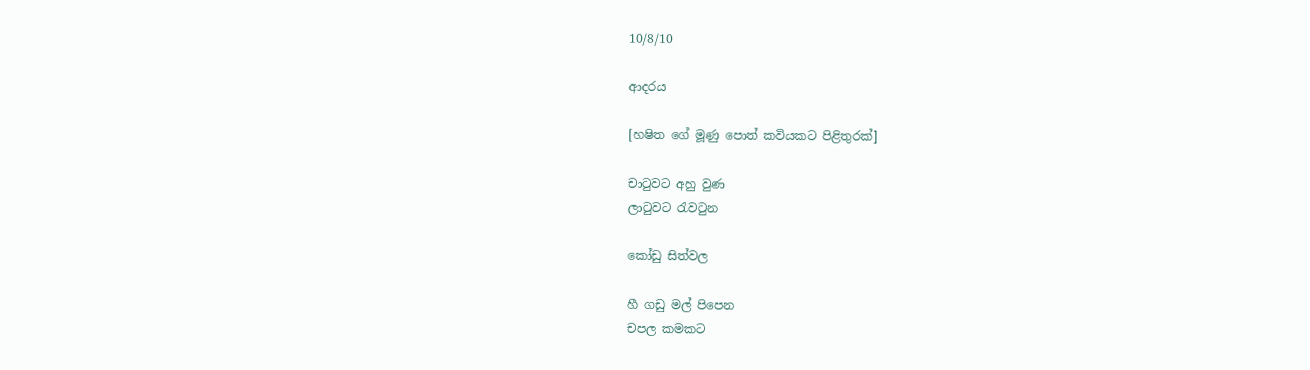10/8/10

ආදරය

[හෂිත ගේ මූණු පොත් කවියකට පිළිතුරක්]

චාටුවට අහු වුණ
ලාටුවට රැවටුන

කෝඩු සිත්වල

හී ගඩු මල් පිපෙන
චපල කමකට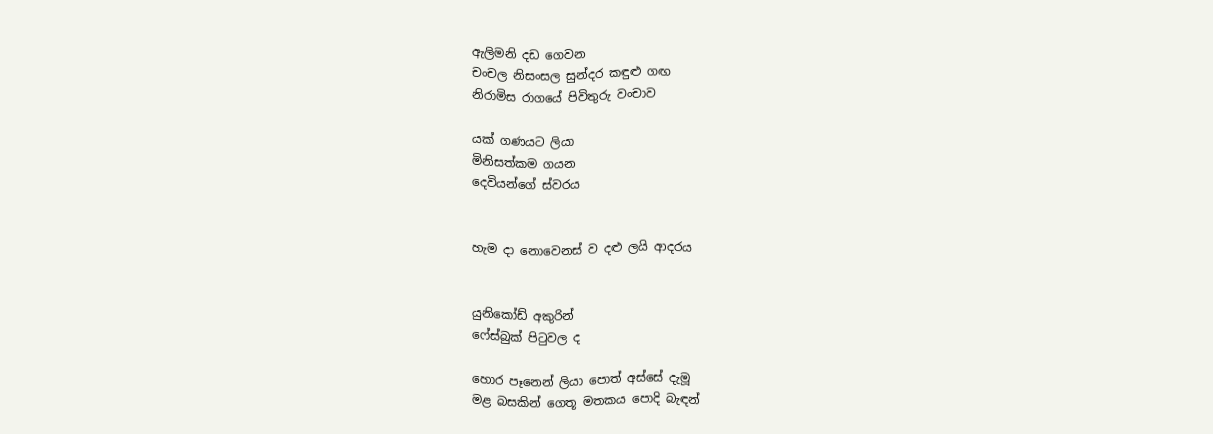ඇලිමනි දඩ ගෙවන
චංචල නිසංසල සුන්දර කඳුළු ගඟ
නිරාමිස රාගයේ පිවිතුරු වංචාව

යක් ගණයට ලියා
මිනිසත්කම ගයන
දෙවියන්ගේ ස්වරය


හැම දා නොවෙනස් ව දළු ලයි ආදරය


යුනිකෝඩ් අකුරින්
ෆේස්බුක් පිටුවල ද

හොර පෑනෙන් ලියා පොත් අස්සේ දැමූ
මළ බසකින් ගෙතූ මතකය පොදි බැඳන්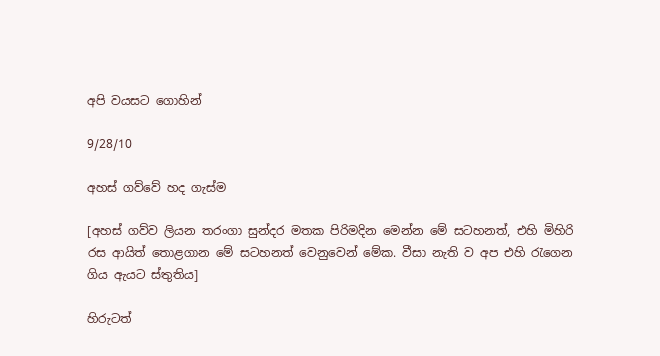අපි වයසට ගොහින්

9/28/10

අහස් ගව්වේ හද ගැස්ම

[අහස් ගව්ව ලියන තරංගා සුන්දර මතක පිරිමදින මෙන්න මේ සටහනත්, එහි මිහිරි රස ආයිත් තොළගාන මේ සටහනත් වෙනුවෙන් මේක. වීසා නැති ව අප එහි රැගෙන ගිය ඇයට ස්තුතිය]

හිරුටත්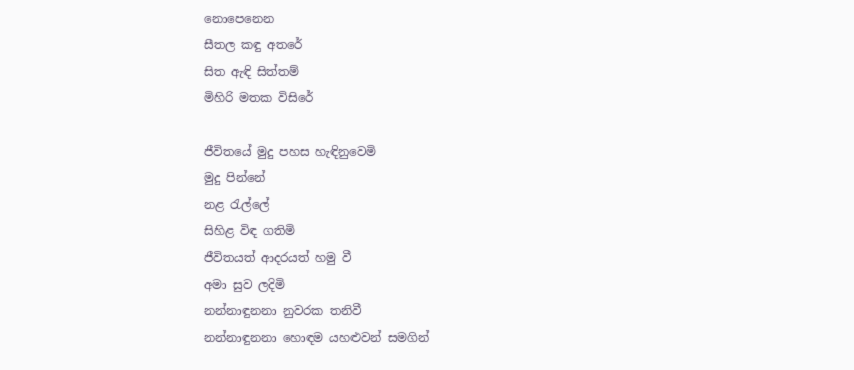නොපෙනෙන
සීතල කඳු අතරේ
සිත ඇඳි සිත්තම්
මිහිරි මතක විසිරේ

ජීවිතයේ මුදු පහස හැඳිනුවෙමි
මුදු පින්නේ
නළ රැල්ලේ
සිහිළ විඳ ගතිමි
ජීවිතයත් ආදරයත් හමු වී
අමා සුව ලදිමි
නන්නාඳුනනා නුවරක තනිවී
නන්නාඳුනනා හොඳම යහළුවන් සමගින්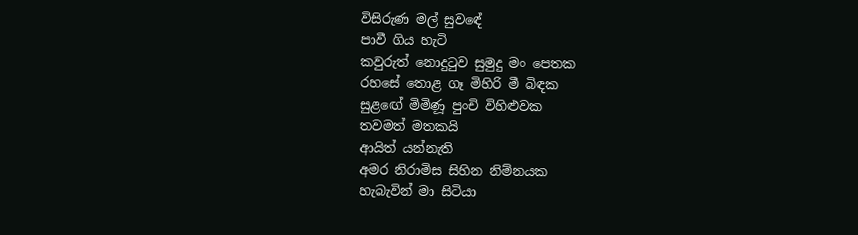විසිරුණ මල් සුවඳේ
පාවී ගිය හැටි
කවුරුත් නොදුටුව සුමුදු මං පෙතක
රහසේ තොළ ගෑ මිහිරි මී බිඳක
සුළඟේ මිමිණූ පුංචි විහිළුවක
තවමත් මතකයි
ආයිත් යන්නැති
අමර නිරාමිස සිහින නිම්නයක
හැබැවින් මා සිටියා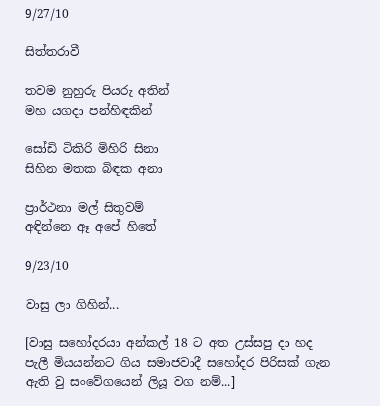9/27/10

සිත්තරාවී

තවම නුහුරු පියරු අතින්
මහ යගදා පන්හිඳකින්

සෝඩි ටිකිරි මිහිරි සිනා
සිහින මතක බිඳක අනා

ප්‍රාර්ථනා මල් සිතුවම්
අඳින්නෙ ඈ අපේ හිතේ

9/23/10

වාසු ලා ගිහින්...

[වාසු සහෝදරයා අන්කල් 18 ට අත උස්සපු දා හද පැලී මියයන්නට ගිය සමාජවාදී සහෝදර පිරිසක් ගැන ඇති වු සංවේගයෙන් ලියූ වග නම්...]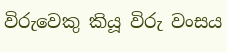විරුවෙකු කියූ විරු වංසය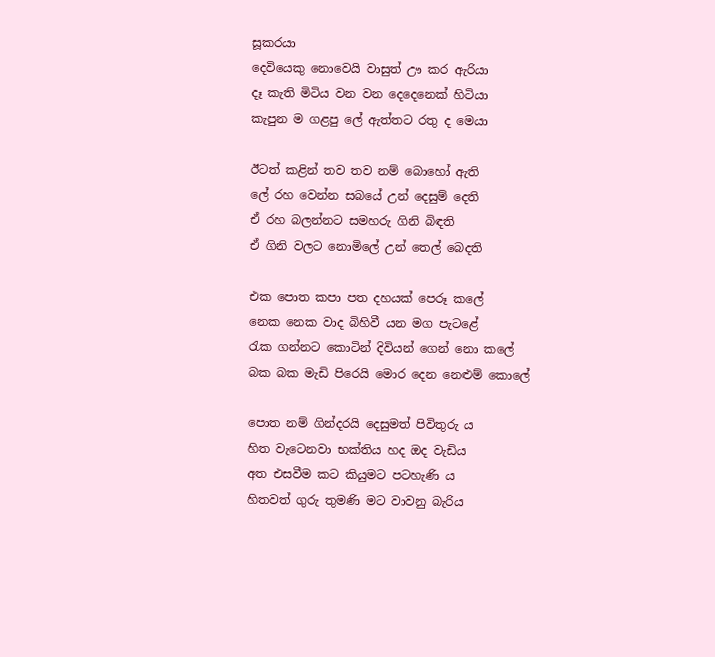සූකරයා
දෙවියෙකු නොවෙයි වාසුත් ඌ කර ඇරියා
දෑ කැති මිටිය වන වන දෙදෙනෙක් හිටියා
කැපුන ම ගළපු ලේ ඇත්තට රතු ද මෙයා

ඊටත් කළින් තව තව නම් බොහෝ ඇති
ලේ රහ වෙන්න සබයේ උන් දෙසුම් දෙති
ඒ රහ බලන්නට සමහරු ගිනි බිඳති
ඒ ගිනි වලට නොමිලේ උන් තෙල් බෙදති

එක පොත කපා පත දහයක් පෙරූ කලේ
නෙක නෙක වාද බිහිවී යන මග පැටළේ
රැක ගන්නට කොටින් දිවියන් ගෙන් නො කලේ
බක බක මැඩි පිරෙයි මොර දෙන නෙළුම් කොලේ

පොත නම් ගින්දරයි දෙසුමත් පිවිතුරු ය
හිත වැටෙනවා භක්තිය හද ඔද වැඩිය
අත එසවීම කට කියුමට පටහැණි ය
හිතවත් ගුරු තුමණි මට වාවනු බැරිය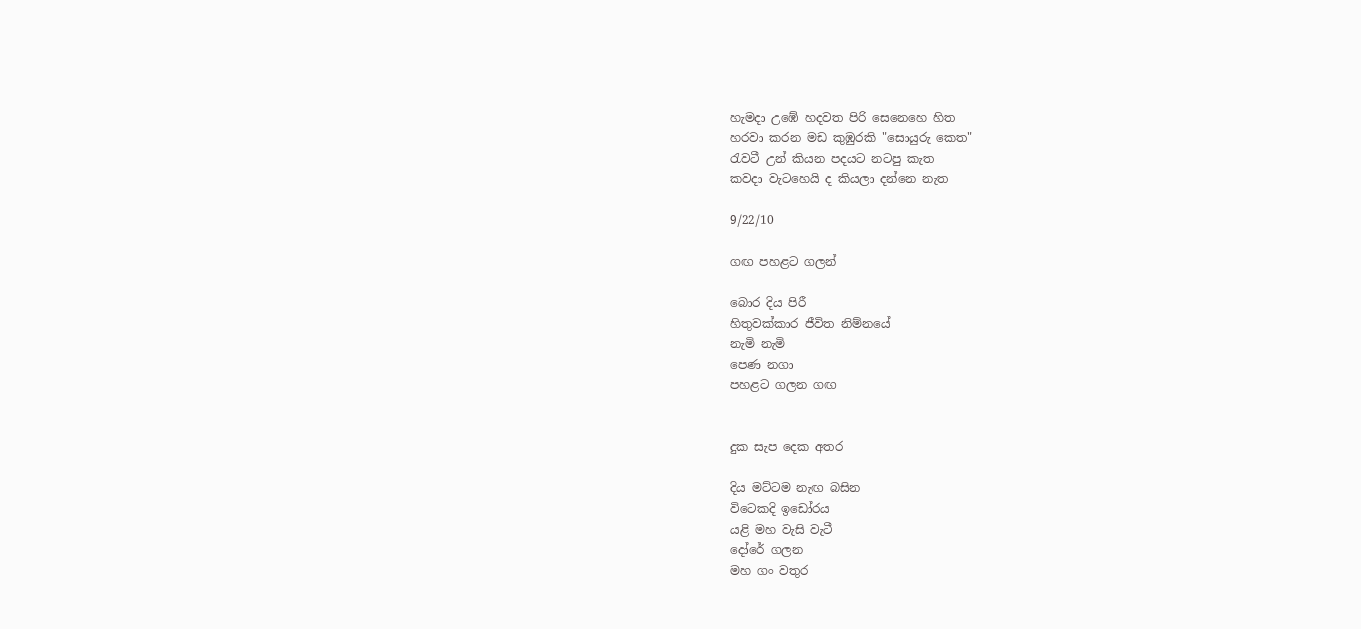හැමදා උඹේ හදවත පිරි සෙනෙහෙ හිත
හරවා කරන මඩ කුඹුරකි "සොයුරු කෙත"
රැවටී උන් කියන පදයට නටපු කැත
කවදා වැටහෙයි ද කියලා දන්නෙ නැත

9/22/10

ගඟ පහළට ගලන්

බොර දිය පිරී
හිතුවක්කාර ජීවිත නිම්නයේ
නැමි නැමි
පෙණ නගා
පහළට ගලන ගඟ


දුක සැප දෙක අතර

දිය මට්ටම නැඟ බසින
විටෙකදි ඉඩෝරය
යළි මහ වැසි වැටී
දෝරේ ගලන
මහ ගං වතුර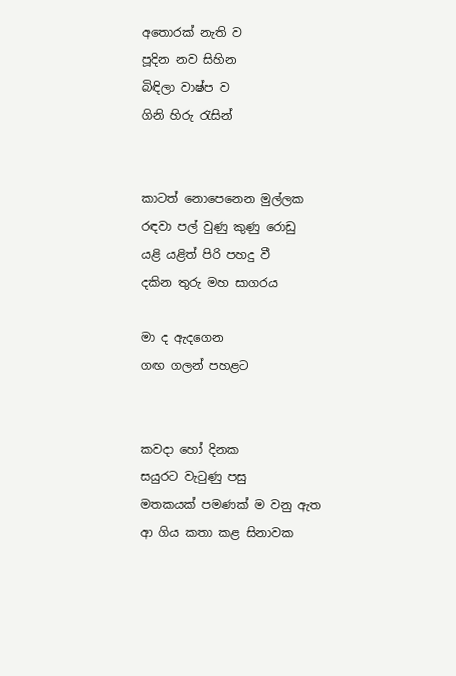අතොරක් නැති ව
පූදින නව සිහින
බිඳිලා වාෂ්ප ව
ගිනි හිරු රැසින්


කාටත් නොපෙනෙන මුල්ලක
රඳවා පල් වුණු කුණු රොඩු
යළි යළිත් පිරි පහදු වී
දකින තුරු මහ සාගරය

මා ද ඇදගෙන
ගඟ ගලන් පහළට


කවදා හෝ දිනක
සයුරට වැටුණු පසු
මතකයක් පමණක් ම වනු ඇත
ආ ගිය කතා කළ සිනාවක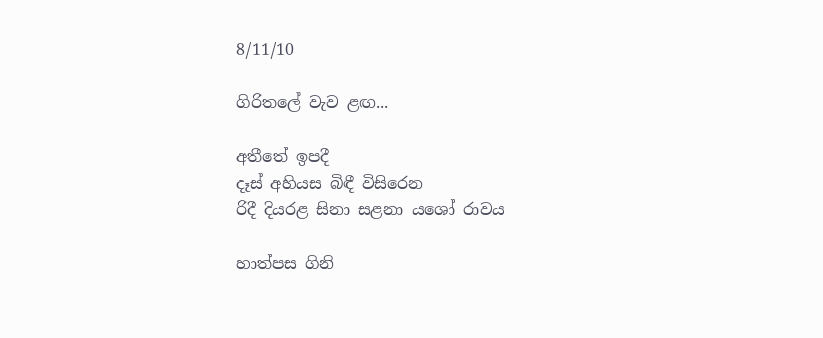8/11/10

ගිරිතලේ වැව ළඟ...

අතීතේ ඉපදී
දෑස් අහියස බිඳී විසිරෙන
රිදී දියරළ සිනා සළනා යශෝ රාවය

හාත්පස ගිනි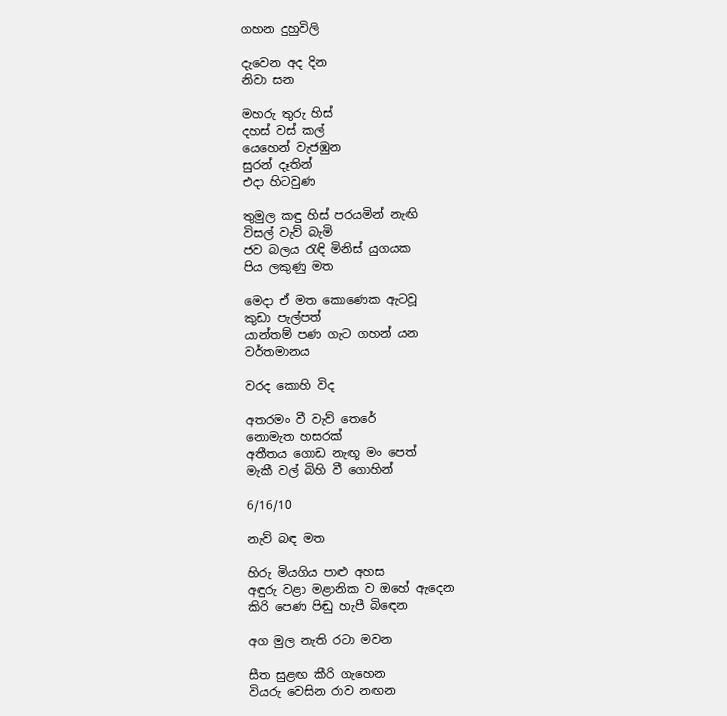ගහන දුහුවිලි

දැවෙන අද දින
නිවා සන

මහරු තුරු හිස්
දහස් වස් කල්
යෙහෙන් වැජඹුන
සුරන් දෑතින්
එදා හිටවුණ

තුමුල කඳු හිස් පරයමින් නැඟි
විසල් වැව් බැමි
ජව බලය රැඳි මිනිස් යුගයක
පිය ලකුණු මත

මෙදා ඒ මත කොණෙක ඇටවූ
කුඩා පැල්පත්
යාන්තම් පණ ගැට ගහන් යන
වර්තමානය

වරද කොහි විද

අතරමං වී වැව් තෙරේ
නොමැත හසරක්
අතීතය ගොඩ නැඟූ මං පෙත්
මැකී වල් බිහි වී ගොහින්

6/16/10

නැව් බඳ මත

හිරු මියගිය පාළු අහස
අඳුරු වළා මළානික ව ඔහේ ඇදෙන
කිරි පෙණ පිඬු හැපී බිඳෙන

අග මුල නැති රටා මවන

සීත සුළඟ කීරි ගැහෙන
වියරු වෙසින රාව නඟන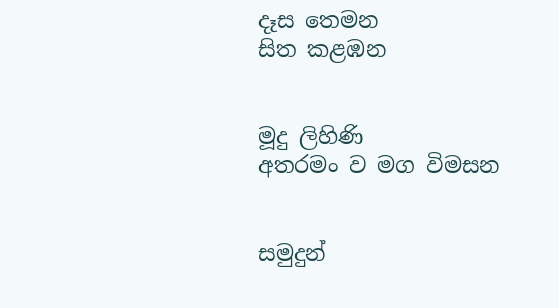දෑස තෙමන
සිත කළඹන


මූදු ලිහිණි
අතරමං ව මග විමසන


සමුදුන්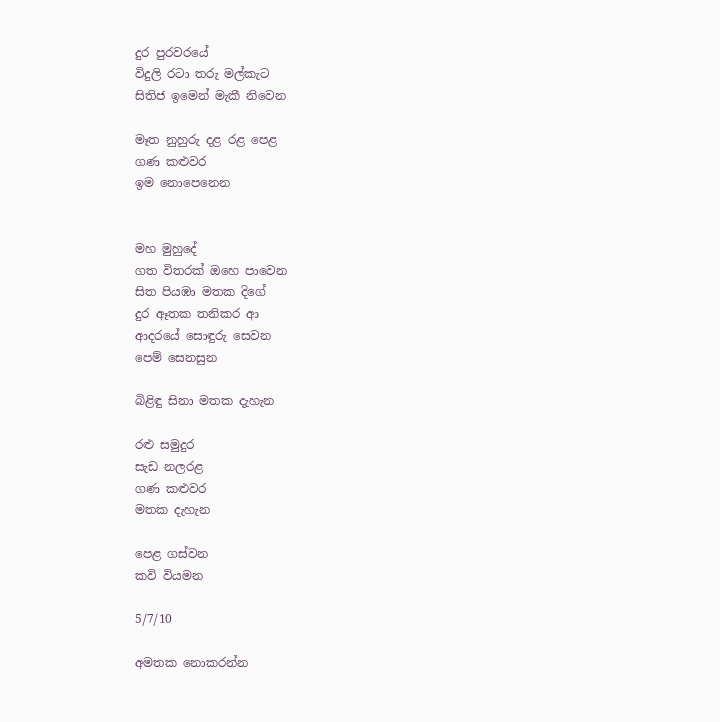දුර පුරවරයේ
විදුලි රටා තරු මල්කැට
සිතිජ ඉමෙන් මැකී නිවෙන

මෑත නුහුරු දළ රළ පෙළ
ගණ කළුවර
ඉම නොපෙනෙන


මහ මුහුදේ
ගත විතරක් ඔහෙ පාවෙන
සිත පියඹා මතක දිගේ
දුර ඈතක තනිකර ආ
ආදරයේ සොඳුරු සෙවන
පෙම් සෙනසුන

බිළිඳු සිනා මතක දැහැන

රළු සමුදුර
සැඩ නලරළ
ගණ කළුවර
මතක දැහැන

පෙළ ගස්වන
කවි වියමන

5/7/10

අමතක නොකරන්න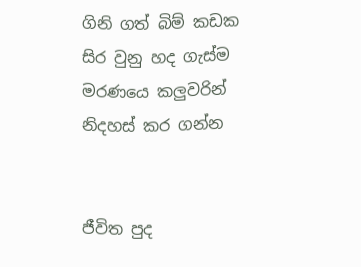ගිනි ගත් බිම් කඩක
සිර වුනු හද ගැස්ම
මරණයෙ කලුවරින්
නිදහස් කර ගන්න


ජීවිත පුද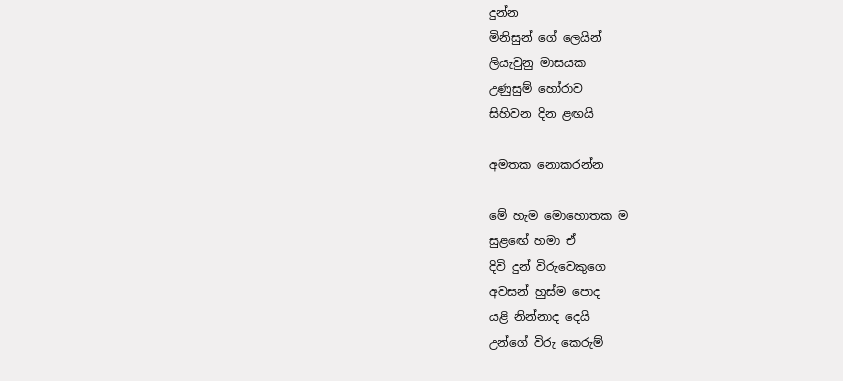දුන්න
මිනිසුන් ගේ ලෙයින්
ලියැවුනු මාසයක
උණුසුම් හෝරාව
සිහිවන දින ළඟයි

අමතක නොකරන්න

මේ හැම මොහොතක ම
සුළඟේ හමා ඒ
දිවි දුන් විරුවෙකුගෙ
අවසන් හුස්ම පොද
යළි නින්නාද දෙයි
උන්ගේ විරු කෙරුම්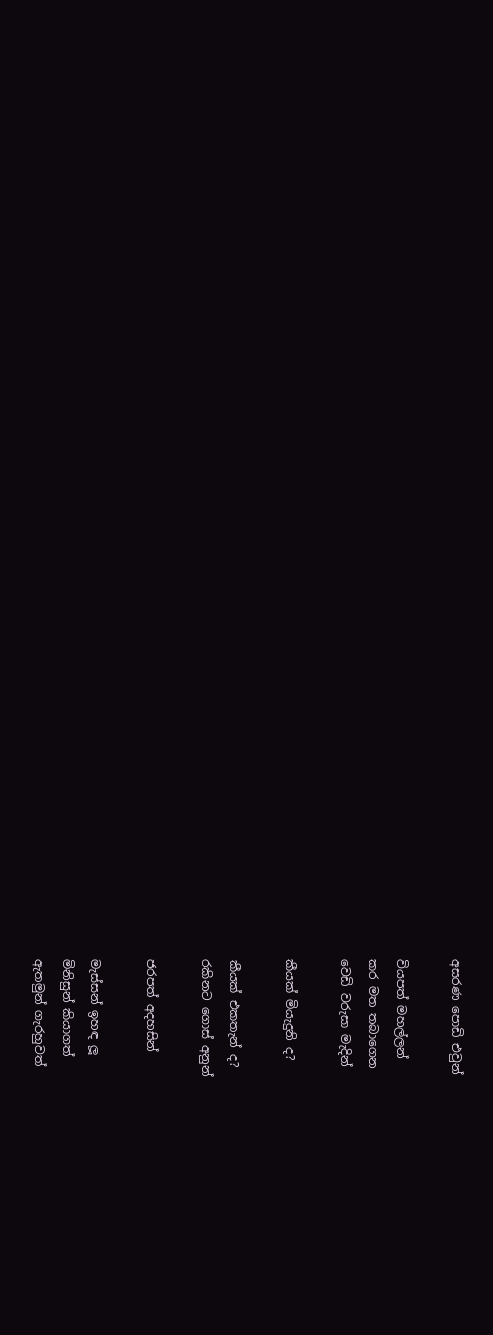අසරණ පොඩි එවුන්

වියපත් මහල්ලන්
කර මත තබාගෙන
වෙඩි වරුසා මැදින්

කීයක් මියැදුනි ද?

කීයක් එකතැන් ද?
රකිනට ගොස් අනුන්

ජරපත් අදහසින්

මැස්සන් ඉහඳ ලූ
මිනිසුන් කියාගත්
ඇතමුන් ගැරහුවත්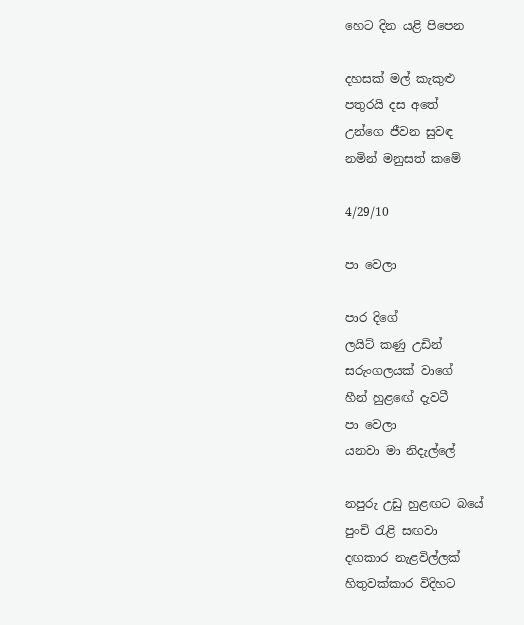හෙට දින යළි පිපෙන

දහසක් මල් කැකුළු
පතුරයි දස අතේ
උන්ගෙ ජීවන සුවඳ
නමින් මනුසත් කමේ

4/29/10

පා වෙලා

පාර දිගේ
ලයිට් කණු උඩින්
සරුංගලයක් වාගේ
හීන් හුළඟේ දැවටී
පා වෙලා
යනවා මා නිදැල්ලේ

නපුරු උඩු හුළඟට බයේ
පුංචි රැළි සඟවා
දඟකාර නැළවිල්ලක්
හිතුවක්කාර විදිහට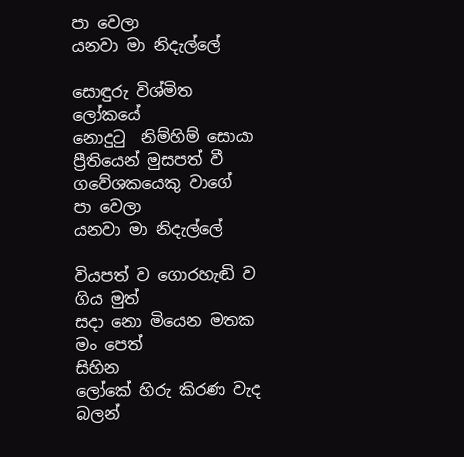පා වෙලා
යනවා මා නිදැල්ලේ

සොඳුරු විශ්මිත ලෝකයේ
නොදුටු  නිම්හිම් සොයා
ප්‍රීතියෙන් මුසපත් වී
ගවේශකයෙකු වාගේ
පා වෙලා
යනවා මා නිදැල්ලේ

වියපත් ව ගොරහැඬි ව ගිය මුත්
සදා නො මියෙන මතක මං පෙත්
සිහින
ලෝකේ හිරු කිරණ වැද
බලන්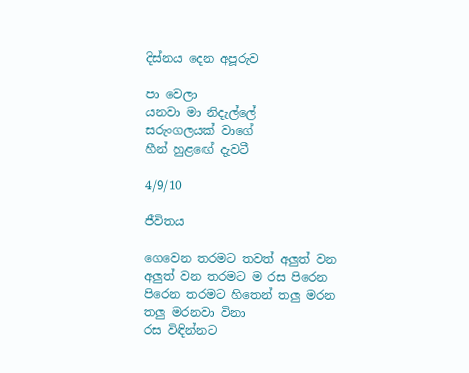දිස්නය දෙන අපූරුව

පා වෙලා
යනවා මා නිදැල්ලේ
සරුංගලයක් වාගේ
හීන් හුළඟේ දැවටී

4/9/10

ජීවිතය

ගෙවෙන තරමට තවත් අලුත් වන
අලුත් වන තරමට ම රස පිරෙන
පිරෙන තරමට හිතෙන් තලු මරන
තලු මරනවා විනා
රස විඳින්නට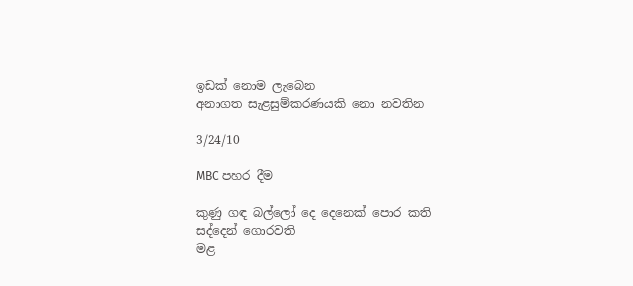ඉඩක් නොම ලැබෙන
අනාගත සැළසුම්කරණයකි නො නවතින

3/24/10

MBC පහර දීම

කුණු ගඳ බල්ලෝ දෙ දෙනෙක් පොර කති
සද්දෙන් ගොරවති
මළ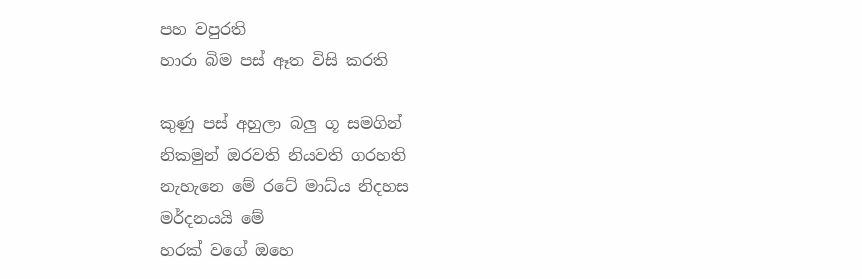පහ වපුරති
හාරා බිම පස් ඈත විසි කරති

කුණු පස් අහුලා බලු ගූ සමගින්
නිකමුන් ඔරවති නියවති ගරහති
නැහැනෙ මේ රටේ මාධ්ය නිදහස
මර්දනයයි මේ
හරක් වගේ ඔහෙ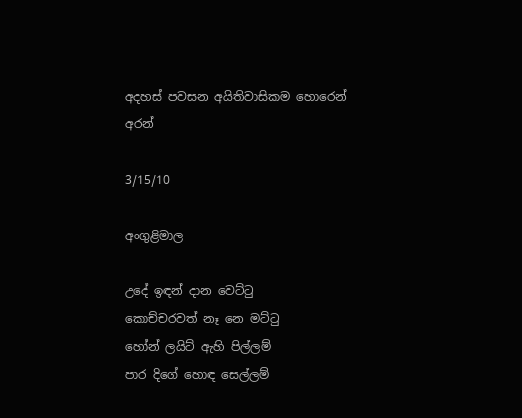අදහස් පවසන අයිතිවාසිකම හොරෙන් අරන්

3/15/10

අංගුළිමාල

උදේ ඉඳන් දාන වෙට්ටු
කොච්චරවත් නෑ නෙ මට්ටු
හෝන් ලයිට් ඇහි පිල්ලම්
පාර දිගේ හොඳ සෙල්ලම්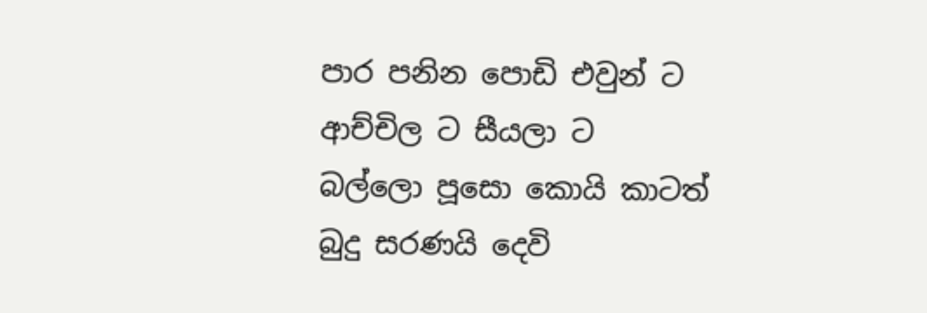පාර පනින පොඩි එවුන් ට
ආච්චිල ට සීයලා ට
බල්ලො පූසො කොයි කාටත්
බුදු සරණයි දෙවි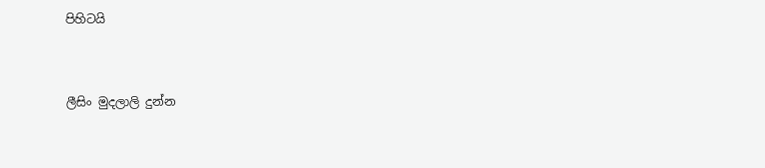පිහිටයි


ලීසිං මුදලාලි දුන්න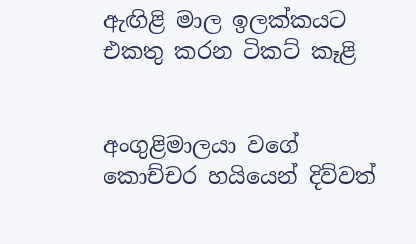ඇඟිළි මාල ඉලක්කයට
එකතු කරන ටිකට් කෑළි


අංගුළිමාලයා වගේ
කොච්චර හයියෙන් දිව්වත්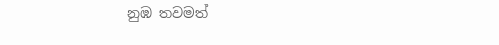නුඹ තවමත්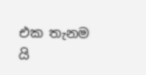එක තැනම යි